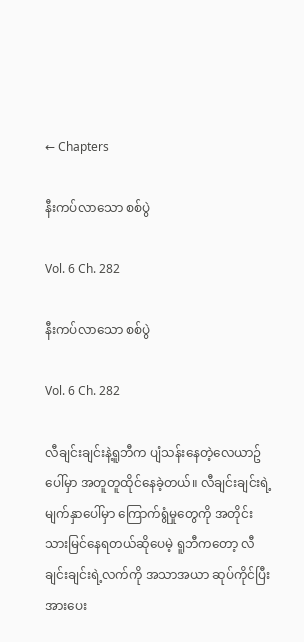← Chapters

နီးကပ်လာသော စစ်ပွဲ

Vol. 6 Ch. 282

နီးကပ်လာသော စစ်ပွဲ

Vol. 6 Ch. 282

လီချင်းချင်းနဲ့ရူဘီက ပျံသန်းနေတဲ့လေယာဥ်ပေါ်မှာ အတူတူထိုင်နေခဲ့တယ်။ လီချင်းချင်းရဲ့မျက်နှာပေါ်မှာ ကြောက်ရွံမှုတွေကို အတိုင်းသားမြင်နေရတယ်ဆိုပေမဲ့ ရူဘီကတော့ လီချင်းချင်းရဲ့လက်ကို အသာအယာ ဆုပ်ကိုင်ပြီး အားပေး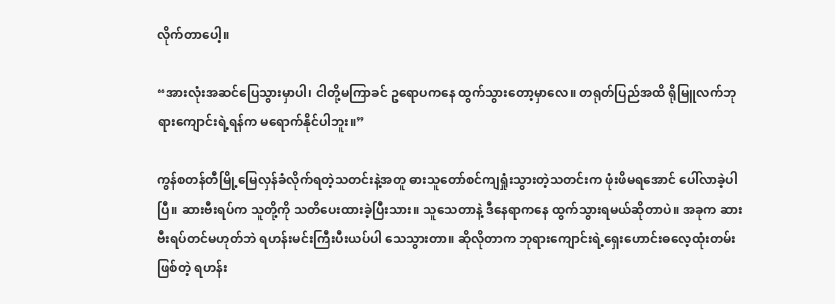လိုက်တာပေါ့။

“အားလုံးအဆင်ပြေသွားမှာပါ၊ ငါတို့မကြာခင် ဥရောပကနေ ထွက်သွားတော့မှာလေ။ တရုတ်ပြည်အထိ ရိုမြူလက်ဘုရားကျောင်းရဲ့ရန်က မရောက်နိုင်ပါဘူး။”

ကွန်စတန်တီမြို့မြေလှန်ခံလိုက်ရတဲ့သတင်းနဲ့အတူ ဓားသူတော်စင်ကျရှုံးသွားတဲ့သတင်းက ဖုံးဖိမရအောင် ပေါ်လာခဲ့ပါပြီ။ ဆားဗီးရပ်က သူတို့ကို သတိပေးထားခဲ့ပြီးသား။ သူသေတာနဲ့ ဒီနေရာကနေ ထွက်သွားရမယ်ဆိုတာပဲ။ အခုက ဆားဗီးရပ်တင်မဟုတ်ဘဲ ရဟန်းမင်းကြီးပီးယပ်ပါ သေသွားတာ။ ဆိုလိုတာက ဘုရားကျောင်းရဲ့ရှေးဟောင်းဓလေ့ထုံးတမ်းဖြစ်တဲ့ ရဟန်း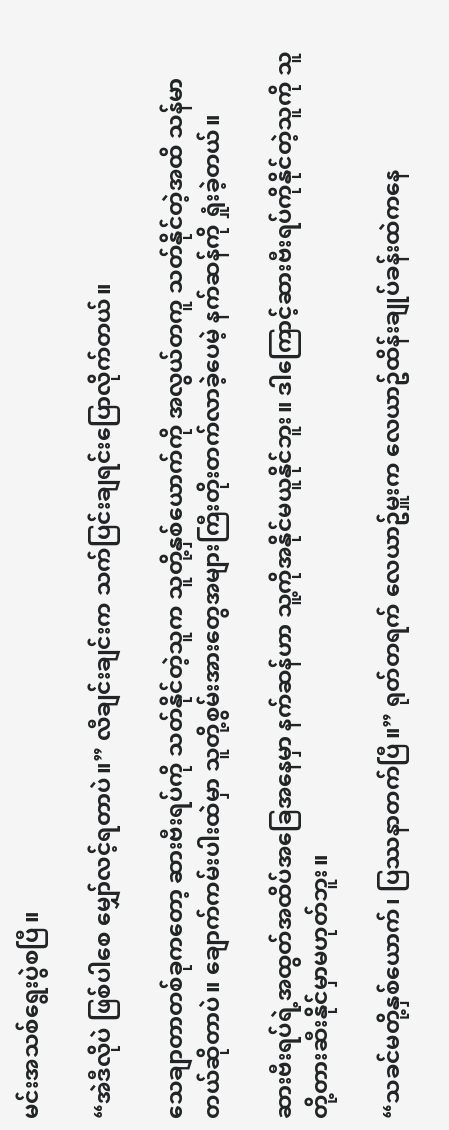မင်းအသစ်ရွေးပွဲစပြီ။

“အဲဒီလိုပဲ ဖြစ်ပါစေ မျှော်လင့်ရတာပဲ။” လီချင်းချင်းက သက်ပြင်းချရင်းပြောလိုက်တယ်။

သေချာတာတစ်ခုကတော့ ဆားဗီးရပ်ကို သတ်နိုင်တဲ့သူက သူတို့နှစ်ယောက်ကို အလွယ်တကူ သတ်နိုင်တဲ့အထိ သန်မာတယ်ဆိုတာပဲ။ ချောက်ကမ်းပါးထဲမှာ သူတို့စွမ်းအားတွေအများကြီးတိုးတက်လာခဲ့ပေမဲ့ နက်ဆန်ကို ရှုံးခဲ့တယ်။

ဆားဗီးရပ်ရဲ့အထွတ်အထိပ်အခြေအနေမှာ နက်ဆန်ဟာ သူ့ကိုအနိုင်မယူနိုင်ဘူး။ ဒါကြောင့်ဆားဗီးရပ်ကိုနိုင်တဲ့သူကို သူတို့တားဆီးနိုင်မှာမဟုတ်ဘူး။

“သခင်မတို့နှစ်ယောက်၊ ပြဿနာတက်ပြီ။” ရုတ်တရက် လေယာဥ်မှူးက လေယာဥ်ထိန်းချုပ်ခန်းထဲကနေ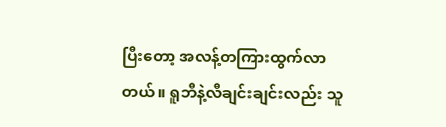ပြီးတော့ အလန့်တကြားထွက်လာတယ်။ ရူဘီနဲ့လီချင်းချင်းလည်း သူ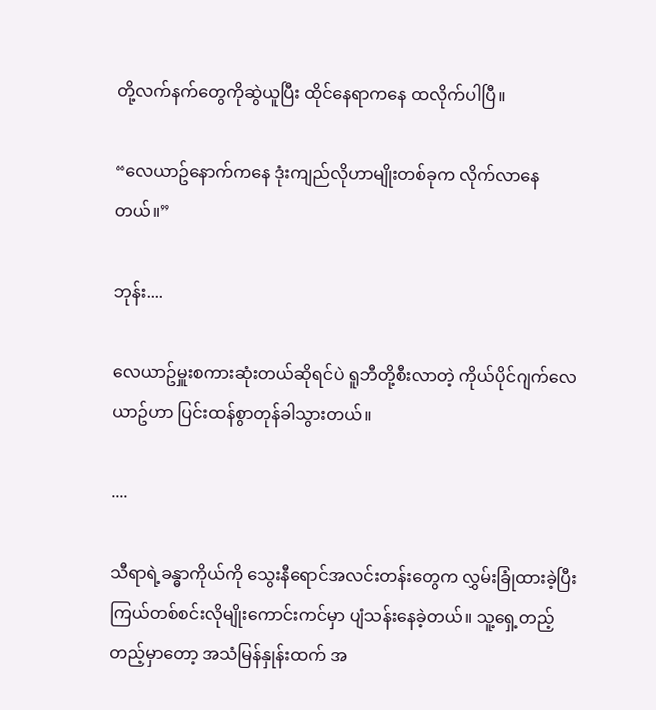တို့လက်နက်တွေကိုဆွဲယူပြီး ထိုင်နေရာကနေ ထလိုက်ပါပြီ။

“လေယာဥ်နောက်ကနေ ဒုံးကျည်လိုဟာမျိုးတစ်ခုက လိုက်လာနေတယ်။”

ဘုန်း....

လေယာဥ်မှူးစကားဆုံးတယ်ဆိုရင်ပဲ ရူဘီတို့စီးလာတဲ့ ကိုယ်ပိုင်ဂျက်လေယာဥ်ဟာ ပြင်းထန်စွာတုန်ခါသွားတယ်။

....

သီရာရဲ့ခန္ဓာကိုယ်ကို သွေးနီရောင်အလင်းတန်းတွေက လွှမ်းခြုံထားခဲ့ပြီး ကြယ်တစ်စင်းလိုမျိုးကောင်းကင်မှာ ပျံသန်းနေခဲ့တယ်။ သူ့ရှေ့တည့်တည့်မှာတော့ အသံမြန်နှုန်းထက် အ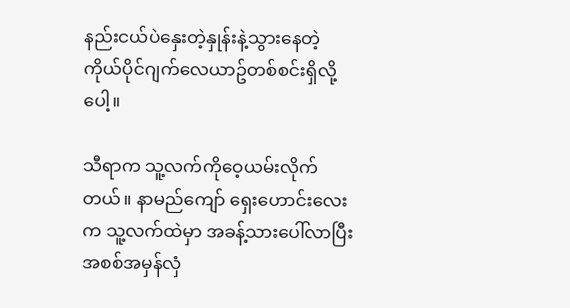နည်းငယ်ပဲနှေးတဲ့နှုန်းနဲ့သွားနေတဲ့ ကိုယ်ပိုင်ဂျက်လေယာဥ်တစ်စင်းရှိလို့ပေါ့။

သီရာက သူ့လက်ကိုဝေ့ယမ်းလိုက်တယ်။ နာမည်ကျော် ရှေးဟောင်းလေးက သူ့လက်ထဲမှာ အခန့်သားပေါ်လာပြီး အစစ်အမှန်လှံ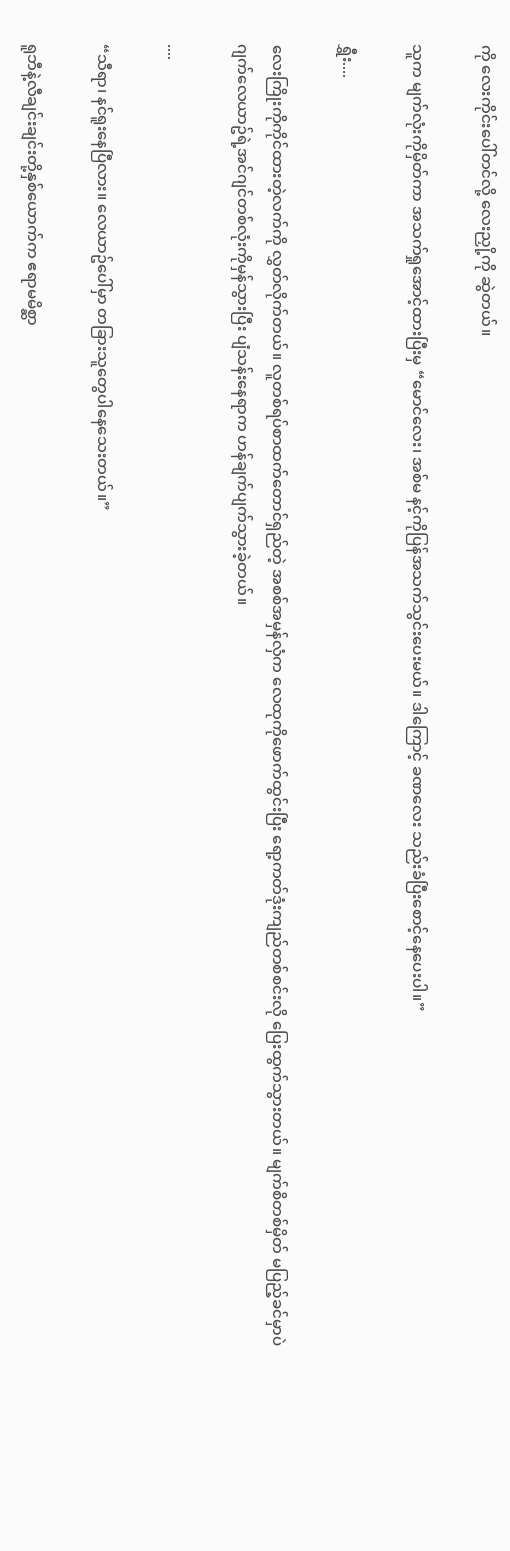ကို လေးကိုင်းပေါ်တင်လို့ လေးညှို့ကို ဆွဲတယ်။

သူက မျက်လုံးကိုမှိတ်ကာ အသက်ရှုအောင့်ထားပြီးမှ “မောင်လေး၊ အစ်မ နင့်ကိုပြန်အသက်သွင်းပေးမယ်။ ဒါကြောင့် ခဏလေး သည်းခံပြီးစောင့်နေပေးပါ။”

ရွှီး....

လေးကြိုးကိုကိုင်ထားတဲ့လက်ကို လွှတ်လိုက်တယ်။ လူတစ်ရပ်စာထက်တောင်ရှည်တဲ့ အစစ်အမှန်လှံက လေထုကိုဖောက်ထွင်းပြီး ရော့ကတ်ဒုံးကျည်တစ်စင်းလို ပြေးထွက်သွားတယ်။ မျက်စိတစ်မှိတ် မပြည့်ခင်မှာပဲ ဂျက်လေယာဥ်ရဲ့အင်ဂျင်တစ်လုံးကိုမှန်သွားပြီး ပျံသန်းနေရာက ဟန်ချက်ပျက်သွားခဲ့တယ်။

....

“သီရာ၊ နင်ရူးနေပြီလား။ လေယာဥ်ပေါ်မှာ တခြားသူတွေပါနေသေးတယ်။”

ရူဘီနဲ့လီချင်းချင်းတို့နှစ်ယောက်က ဧရာမမိစ္ဆာ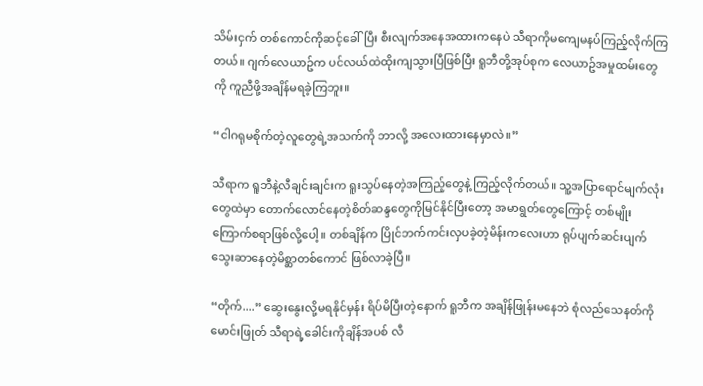သိမ်းငှက် တစ်ကောင်ကိုဆင့်ခေါ်ပြီး စီးလျက်အနေအထားကနေပဲ သီရာကိုမကျေမနပ်ကြည့်လိုက်ကြတယ်။ ဂျက်လေယာဥ်က ပင်လယ်ထဲထိုးကျသွားပြီဖြစ်ပြီး ရူဘီတို့အုပ်စုက လေယာဥ်အမှုထမ်းတွေကို ကူညီဖို့အချိန်မရခဲ့ကြဘူး။

“ငါဂရုမစိုက်တဲ့လူတွေရဲ့အသက်ကို ဘာလို့ အလေးထားနေမှာလဲ။”

သီရာက ရူဘီနဲ့လီချင်းချင်းက ရူးသွပ်နေတဲ့အကြည့်တွေနဲ့ ကြည့်လိုက်တယ်။ သူ့အပြာရောင်မျက်လုံးတွေထဲမှာ တောက်လောင်နေတဲ့စိတ်ဆန္ဒတွေကိုမြင်နိုင်ပြီးတော့ အမာရွတ်တွေကြောင့် တစ်မျိုးကြောက်စရာဖြစ်လို့ပေါ့။ တစ်ချိန်က ပြိုင်ဘက်ကင်းလှပခဲ့တဲ့မိန်းကလေးဟာ ရုပ်ပျက်ဆင်းပျက် သွေးဆာနေတဲ့မိစ္ဆာတစ်ကောင် ဖြစ်လာခဲ့ပြီ။

“တိုက်....” ဆွေးနွေးလို့မရနိုင်မှန်း ရိပ်မိပြီးတဲ့နောက် ရူဘီက အချိန်ဖြုန်းမနေဘဲ စုံလည်သေနတ်ကိုမောင်းဖြုတ် သီရာရဲ့ခေါင်းကိုချိန်အပစ် လီ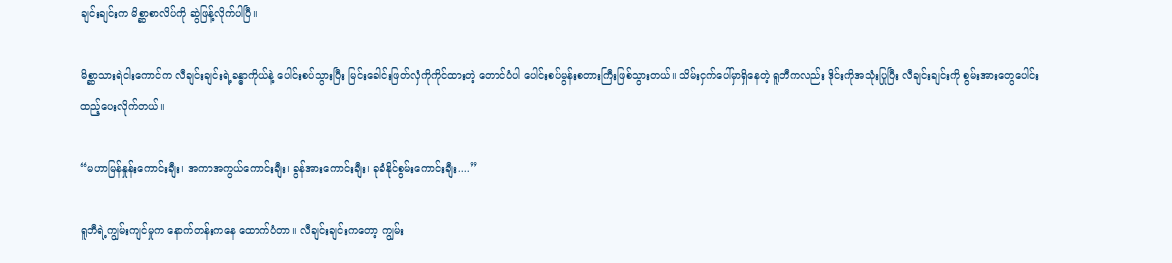ချင်းချင်းက မိစ္ဆာစာလိပ်ကို ဆွဲဖြန့်လိုက်ပါပြီ။

မိစ္ဆာသားရဲငါးကောင်က လီချင်းချင်းရဲ့ခန္ဓာကိုယ်နဲ့ ပေါင်းစပ်သွားပြီး မြင်းခေါင်းဖြတ်လှံကိုကိုင်ထားတဲ့ တောင်ပံပါ ပေါင်းစပ်မွန်းစတားကြီးဖြစ်သွားတယ်။ သိမ်းငှက်ပေါ်မှာရှိနေတဲ့ ရူဘီကလည်း ဒိုင်းကိုအသုံးပြုပြီး လီချင်းချင်းကို စွမ်းအားတွေပေါင်းထည့်ပေးလိုက်တယ်။

“မဟာမြန်နှုန်းကောင်းချီး၊ အကာအကွယ်ကောင်းချီး၊ ခွန်အားကောင်းချီး၊ ခုခံနိုင်စွမ်းကောင်းချီး....”

ရူဘီရဲ့ကျွမ်းကျင်မှုက နောက်တန်းကနေ ထောက်ပံတာ။ လီချင်းချင်းကတော့ ကျွမ်း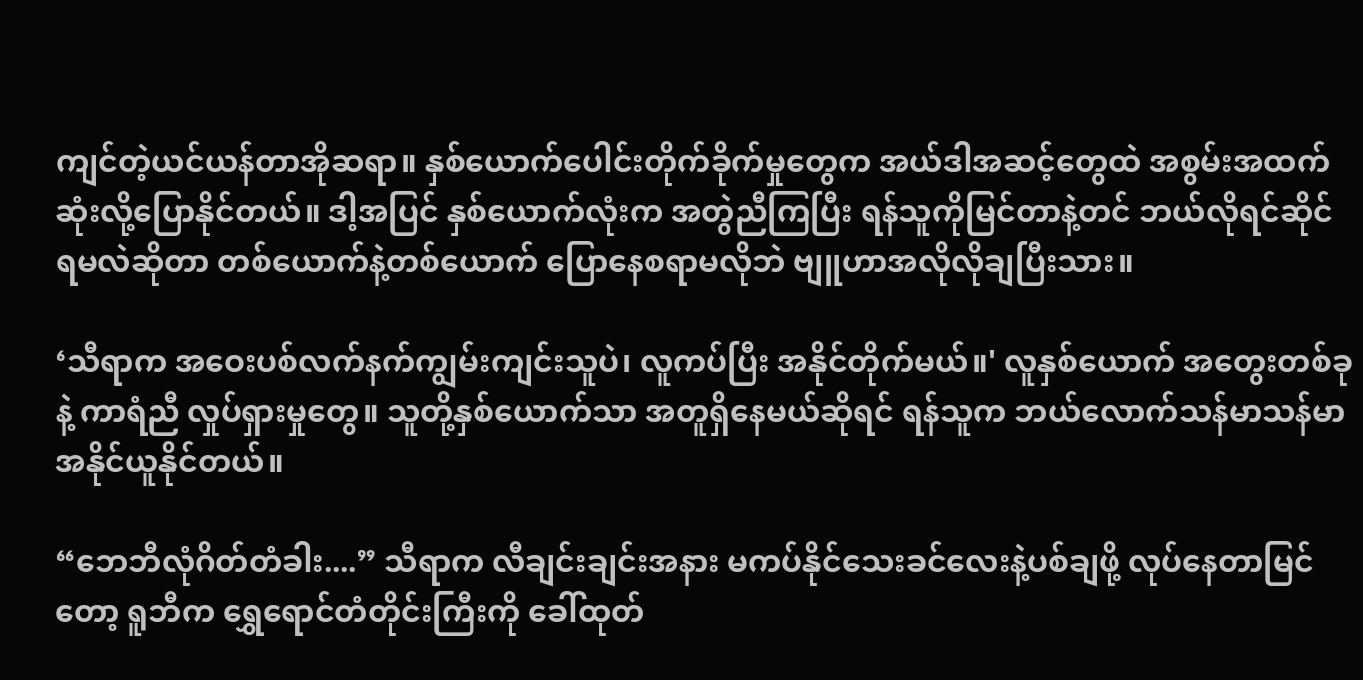ကျင်တဲ့ယင်ယန်တာအိုဆရာ။ နှစ်ယောက်ပေါင်းတိုက်ခိုက်မှုတွေက အယ်ဒါအဆင့်တွေထဲ အစွမ်းအထက်ဆုံးလို့ပြောနိုင်တယ်။ ဒါ့အပြင် နှစ်ယောက်လုံးက အတွဲညီကြပြီး ရန်သူကိုမြင်တာနဲ့တင် ဘယ်လိုရင်ဆိုင်ရမလဲဆိုတာ တစ်ယောက်နဲ့တစ်ယောက် ပြောနေစရာမလိုဘဲ ဗျူဟာအလိုလိုချပြီးသား။

‘သီရာက အဝေးပစ်လက်နက်ကျွမ်းကျင်းသူပဲ၊ လူကပ်ပြီး အနိုင်တိုက်မယ်။' လူနှစ်ယောက် အတွေးတစ်ခုနဲ့ ကာရံညီ လှုပ်ရှားမှုတွေ။ သူတို့နှစ်ယောက်သာ အတူရှိနေမယ်ဆိုရင် ရန်သူက ဘယ်လောက်သန်မာသန်မာ အနိုင်ယူနိုင်တယ်။

“ဘေဘီလုံဂိတ်တံခါး....” သီရာက လီချင်းချင်းအနား မကပ်နိုင်သေးခင်လေးနဲ့ပစ်ချဖို့ လုပ်နေတာမြင်တော့ ရူဘီက ရွှေရောင်တံတိုင်းကြီးကို ခေါ်ထုတ်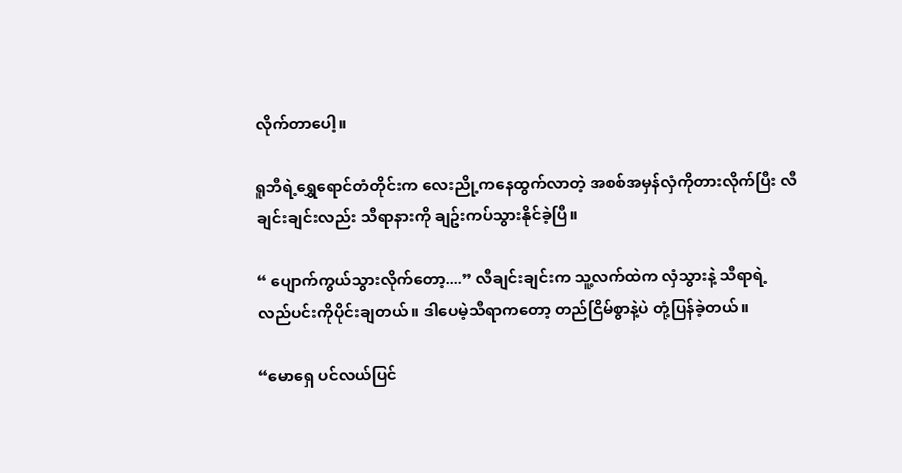လိုက်တာပေါ့။

ရူဘီရဲ့ရွှေရောင်တံတိုင်းက လေးညို့ကနေထွက်လာတဲ့ အစစ်အမှန်လှံကိုတားလိုက်ပြီး လီချင်းချင်းလည်း သီရာနားကို ချဥ်းကပ်သွားနိုင်ခဲ့ပြီ။

“ ပျောက်ကွယ်သွားလိုက်တော့....” လီချင်းချင်းက သူ့လက်ထဲက လှံသွားနဲ့ သီရာရဲ့လည်ပင်းကိုပိုင်းချတယ်။ ဒါပေမဲ့သီရာကတော့ တည်ငြိမ်စွာနဲ့ပဲ တုံ့ပြန်ခဲ့တယ်။

“မောရှေ ပင်လယ်ပြင်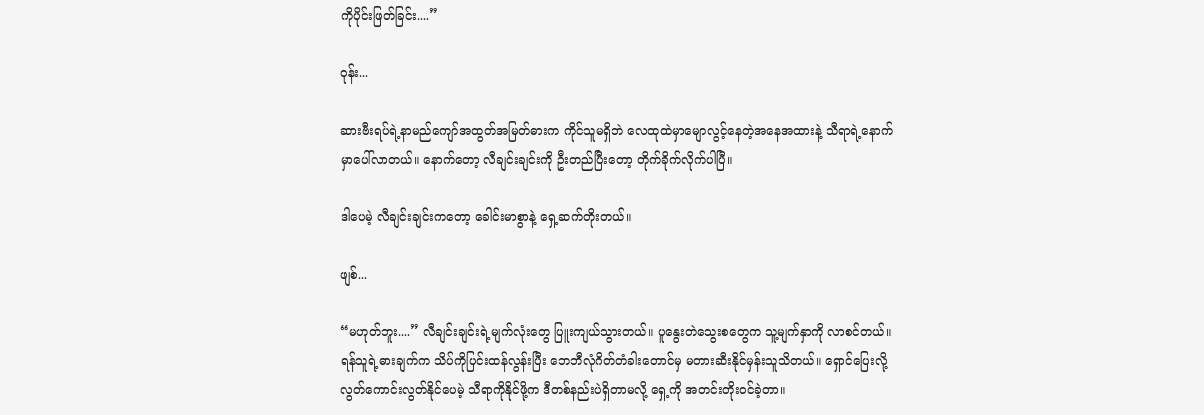ကိုပိုင်းဖြတ်ခြင်း....”

ဝုန်း...

ဆားဗီးရပ်ရဲ့နာမည်ကျော်အထွတ်အမြတ်ဓားက ကိုင်သူမရှိဘဲ လေထုထဲမှာမျောလွင့်နေတဲ့အနေအထားနဲ့ သီရာရဲ့နောက်မှာပေါ်လာတယ်။ နောက်တော့ လီချင်းချင်းကို ဦးတည်ပြီးတော့ တိုက်ခိုက်လိုက်ပါပြီ။

ဒါပေမဲ့ လီချင်းချင်းကတော့ ခေါင်းမာစွာနဲ့ ရှေ့ဆက်တိုးတယ်။

ဖျစ်...

“မဟုတ်ဘူး....” လီချင်းချင်းရဲ့မျက်လုံးတွေ ပြူးကျယ်သွားတယ်။ ပူနွေးတဲသွေးစတွေက သူ့မျက်နှာကို လာစင်တယ်။ ရန်သူရဲ့ဓားချက်က သိပ်ကိုပြင်းထန်လွန်းပြီး ဘေဘီလုံဂိတ်တံခါးတောင်မှ မတားဆီးနိုင်မှန်းသူသိတယ်။ ရှောင်ပြေးလို့ လွတ်ကောင်းလွတ်နိုင်ပေမဲ့ သီရာကိုနိုင်ဖို့က ဒီတစ်နည်းပဲရှိတာမလို့ ရှေ့ကို အတင်းတိုးဝင်ခဲ့တာ။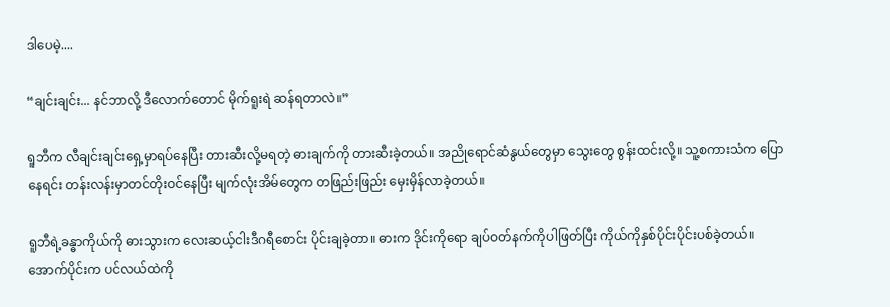ဒါပေမဲ့....

“ချင်းချင်း... နင်ဘာလို့ ဒီလောက်တောင် မိုက်ရူးရဲ ဆန်ရတာလဲ။”

ရူဘီက လီချင်းချင်းရှေ့မှာရပ်နေပြီး တားဆီးလို့မရတဲ့ ဓားချက်ကို တားဆီးခဲ့တယ်။ အညိုရောင်ဆံနွယ်တွေမှာ သွေးတွေ စွန်းထင်းလို့။ သူ့စကားသံက ပြောနေရင်း တန်းလန်းမှာတင်တိုးဝင်နေပြီး မျက်လုံးအိမ်တွေက တဖြည်းဖြည်း မှေးမှိန်လာခဲ့တယ်။

ရူဘီရဲ့ခန္ဓာကိုယ်ကို ဓားသွားက လေးဆယ့်ငါးဒီဂရီစောင်း ပိုင်းချခဲ့တာ။ ဓားက ဒိုင်းကိုရော ချပ်ဝတ်နက်ကိုပါဖြတ်ပြီး ကိုယ်ကိုနှစ်ပိုင်းပိုင်းပစ်ခဲ့တယ်။ အောက်ပိုင်းက ပင်လယ်ထဲကို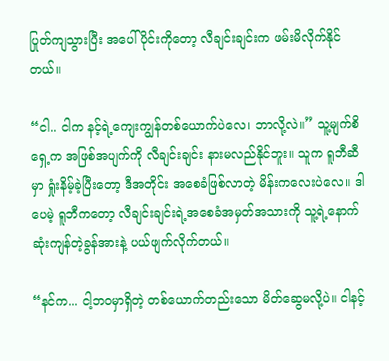ပြုတ်ကျသွားပြီး အပေါ်ပိုင်းကိုတော့ လီချင်းချင်းက ဖမ်းမိလိုက်နိုင်တယ်။

“ငါ.. ငါက နင့်ရဲ့ကျေးကျွန်တစ်ယောက်ပဲလေ၊ ဘာလို့လဲ။” သူ့မျက်စိရှေ့က အဖြစ်အပျက်ကို လီချင်းချင်း နားမလည်နိုင်ဘူး။ သူက ရူဘီဆီမှာ ရှုံးနိမ့်ခဲ့ပြီးတော့ ဒီအတိုင်း အစေခံဖြစ်လာတဲ့ မိန်းကလေးပဲလေ။ ဒါပေမဲ့ ရူဘီကတော့ လီချင်းချင်းရဲ့အစေခံအမှတ်အသားကို သူ့ရဲ့နောက်ဆုံးကျန်တဲ့ခွန်အားနဲ့ ပယ်ဖျက်လိုက်တယ်။

“နင်က... ငါ့ဘဝမှာရှိတဲ့ တစ်ယောက်တည်းသော မိတ်ဆွေမလို့ပဲ။ ငါနင့်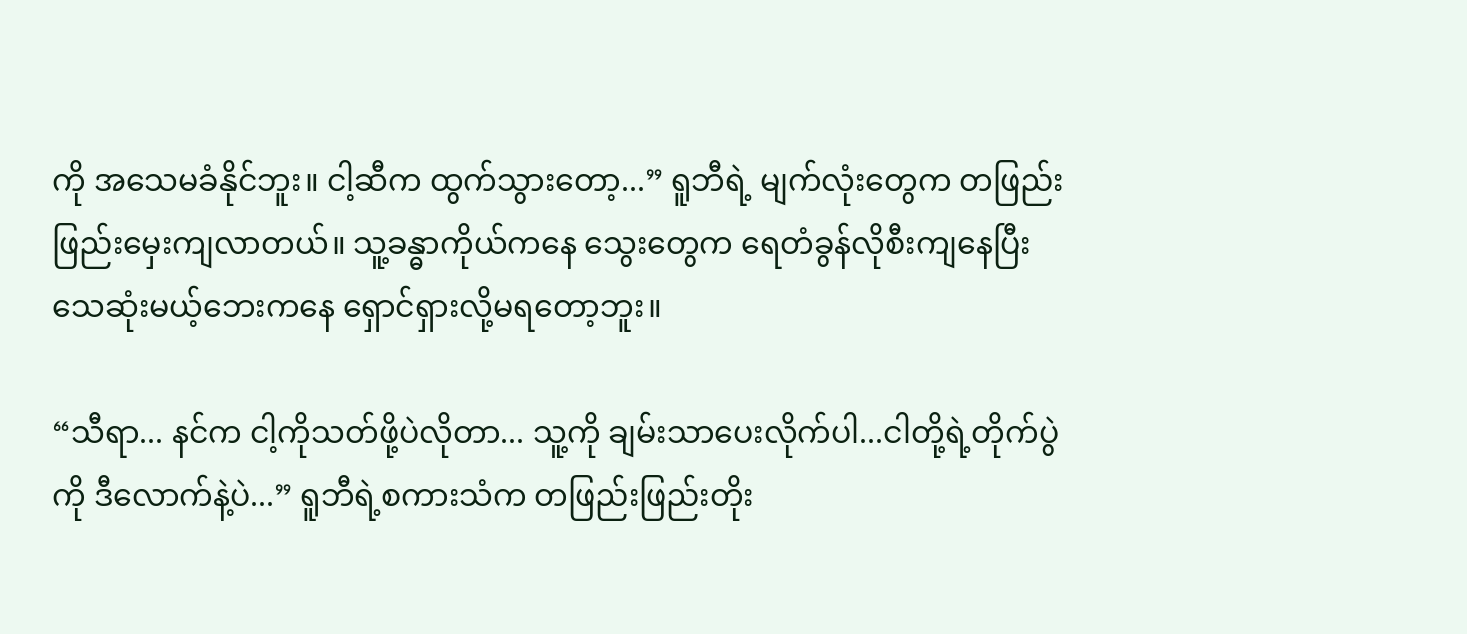ကို အသေမခံနိုင်ဘူး။ ငါ့ဆီက ထွက်သွားတော့...” ရူဘီရဲ့ မျက်လုံးတွေက တဖြည်းဖြည်းမှေးကျလာတယ်။ သူ့ခန္ဓာကိုယ်ကနေ သွေးတွေက ရေတံခွန်လိုစီးကျနေပြီး သေဆုံးမယ့်ဘေးကနေ ရှောင်ရှားလို့မရတော့ဘူး။

“သီရာ... နင်က ငါ့ကိုသတ်ဖို့ပဲလိုတာ... သူ့ကို ချမ်းသာပေးလိုက်ပါ...ငါတို့ရဲ့တိုက်ပွဲကို ဒီလောက်နဲ့ပဲ...” ရူဘီရဲ့စကားသံက တဖြည်းဖြည်းတိုး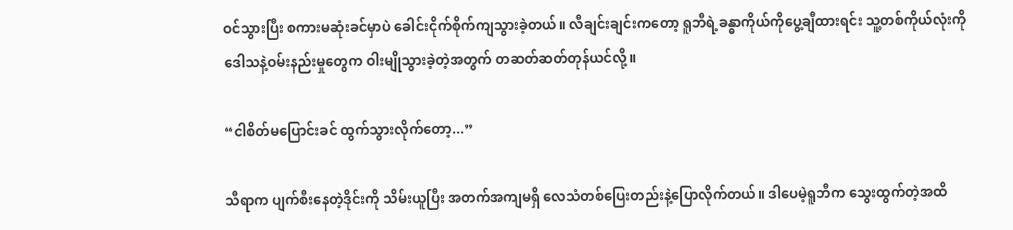ဝင်သွားပြီး စကားမဆုံးခင်မှာပဲ ခေါင်းငိုက်စိုက်ကျသွားခဲ့တယ်။ လီချင်းချင်းကတော့ ရူဘီရဲ့ခန္ဓာကိုယ်ကိုပွေ့ချီထားရင်း သူ့တစ်ကိုယ်လုံးကို ဒေါသနဲ့ဝမ်းနည်းမှုတွေက ဝါးမျိုသွားခဲ့တဲ့အတွက် တဆတ်ဆတ်တုန်ယင်လို့။

“ငါစိတ်မပြောင်းခင် ထွက်သွားလိုက်တော့...”

သီရာက ပျက်စီးနေတဲ့ဒိုင်းကို သိမ်းယူပြီး အတက်အကျမရှိ လေသံတစ်ပြေးတည်းနဲ့ပြောလိုက်တယ်။ ဒါပေမဲ့ရူဘီက သွေးထွက်တဲ့အထိ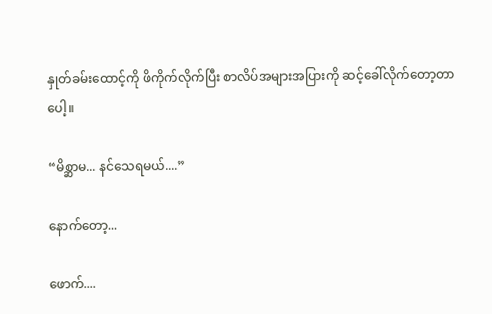နှုတ်ခမ်းထောင့်ကို ဖိကိုက်လိုက်ပြီး စာလိပ်အများအပြားကို ဆင့်ခေါ်လိုက်တော့တာပေါ့။

“မိစ္ဆာမ... နင်သေရမယ်....”

နောက်တော့...

ဖောက်....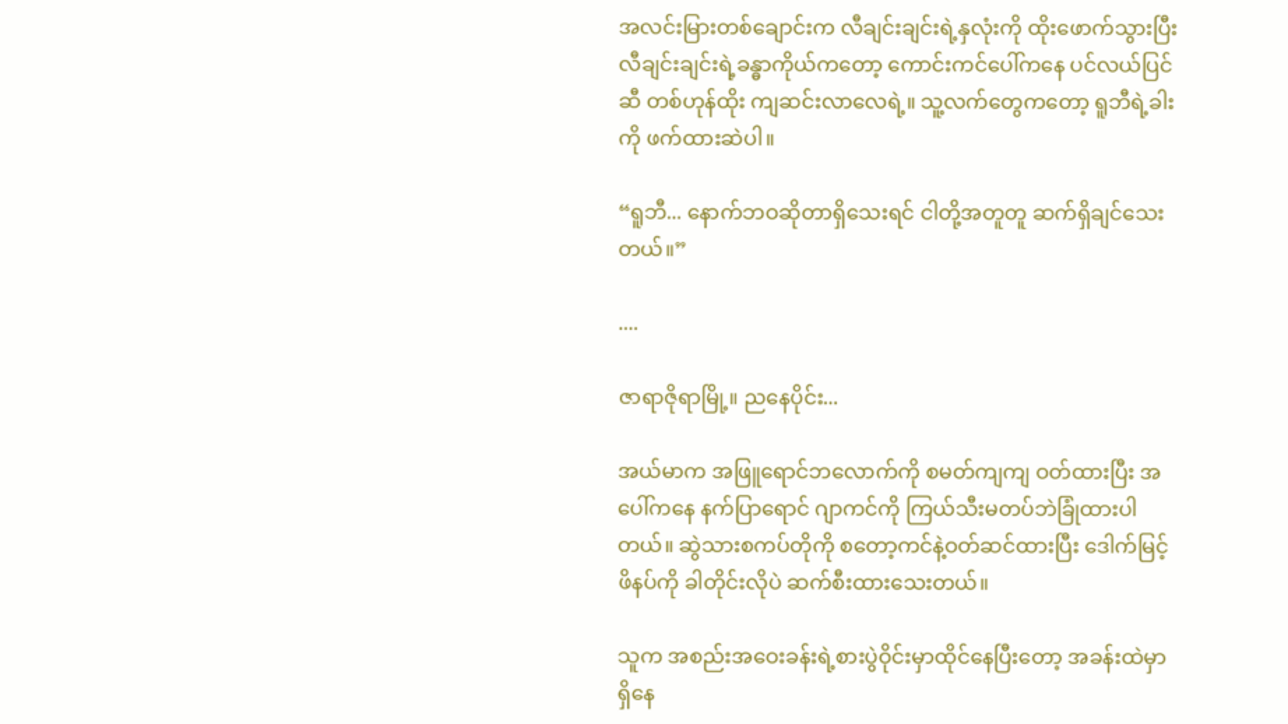အလင်းမြားတစ်ချောင်းက လီချင်းချင်းရဲ့နှလုံးကို ထိုးဖောက်သွားပြီး လီချင်းချင်းရဲ့ခန္ဓာကိုယ်ကတော့ ကောင်းကင်ပေါ်ကနေ ပင်လယ်ပြင်ဆီ တစ်ဟုန်ထိုး ကျဆင်းလာလေရဲ့။ သူ့လက်တွေကတော့ ရူဘီရဲ့ခါးကို ဖက်ထားဆဲပါ။

“ရူဘီ... နောက်ဘဝဆိုတာရှိသေးရင် ငါတို့အတူတူ ဆက်ရှိချင်သေးတယ်။”

....

ဇာရာဇိုရာမြို့။ ညနေပိုင်း...

အယ်မာက အဖြူရောင်ဘလောက်ကို စမတ်ကျကျ ဝတ်ထားပြီး အပေါ်ကနေ နက်ပြာရောင် ဂျာကင်ကို ကြယ်သီးမတပ်ဘဲခြုံထားပါတယ်။ ဆွဲသားစကပ်တိုကို စတော့ကင်နဲ့ဝတ်ဆင်ထားပြီး ဒေါက်မြင့်ဖိနပ်ကို ခါတိုင်းလိုပဲ ဆက်စီးထားသေးတယ်။

သူက အစည်းအဝေးခန်းရဲ့စားပွဲဝိုင်းမှာထိုင်နေပြီးတော့ အခန်းထဲမှာရှိနေ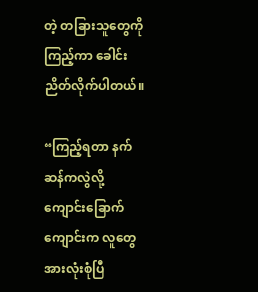တဲ့ တခြားသူတွေကိုကြည့်ကာ ခေါင်းညိတ်လိုက်ပါတယ်။

“ကြည့်ရတာ နက်ဆန်ကလွဲလို့ ကျောင်းခြောက်ကျောင်းက လူတွေအားလုံးစုံပြီ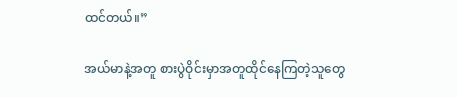ထင်တယ်။”

အယ်မာနဲ့အတူ စားပွဲဝိုင်းမှာအတူထိုင်နေကြတဲ့သူတွေ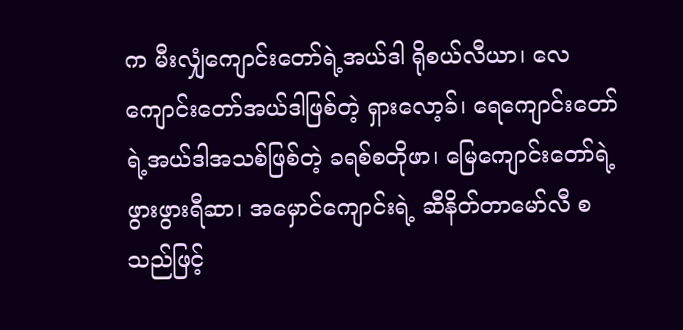က မီးလျှံကျောင်းတော်ရဲ့အယ်ဒါ ရိုစယ်လီယာ၊ လေကျောင်းတော်အယ်ဒါဖြစ်တဲ့ ရှားလော့ခ်၊ ရေကျောင်းတော်ရဲ့အယ်ဒါအသစ်ဖြစ်တဲ့ ခရစ်စတိုဖာ၊ မြေကျောင်းတော်ရဲ့ဖွားဖွားရီဆာ၊ အမှောင်ကျောင်းရဲ့ ဆီနိတ်တာမော်လီ စသည်ဖြင့်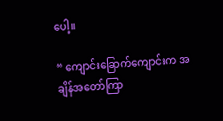ပေါ့။

“ ကျောင်းခြောက်ကျောင်းက အချိန်အတော်ကြာ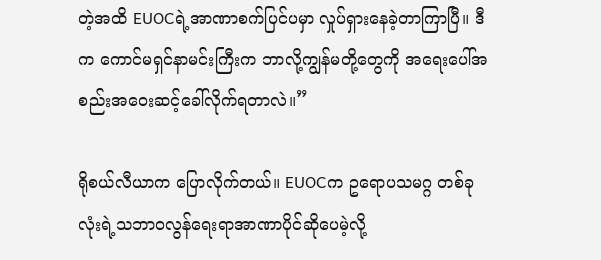တဲ့အထိ EUOCရဲ့အာဏာစက်ပြင်ပမှာ လှုပ်ရှားနေခဲ့တာကြာပြီ။ ဒီက ကောင်မရှင်နာမင်းကြီးက ဘာလို့ကျွန်မတို့တွေကို အရေးပေါ်အစည်းအဝေးဆင့်ခေါ်လိုက်ရတာလဲ။”

ရိုစယ်လီယာက ပြောလိုက်တယ်။ EUOCက ဥရောပသမဂ္ဂ တစ်ခုလုံးရဲ့သဘာဝလွန်ရေးရာအာဏာပိုင်ဆိုပေမဲ့လို့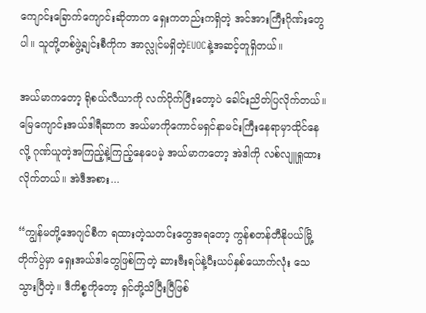ကျောင်းခြောက်ကျောင်းဆိုတာက ရှေးကတည်းကရှိတဲ့ အင်အားကြီးဂိုဏ်းတွေပါ။ သူတို့တစ်ဖွဲ့ချင်းစီကိုက အာလ္လုင်မရှိတဲ့EUOCနဲ့အဆင့်တူရှိတယ်။

အယ်မာကတော့ ရိုစယ်လီယာကို လက်ပိုက်ပြီးတော့ပဲ ခေါင်းညိတ်ပြလိုက်တယ်။ မြေကျောင်းအယ်ဒါရီဆာက အယ်မာကိုကောင်မရှင်နာမင်းကြီးနေရာမှာထိုင်နေလို့ ဂုဏ်ယူတဲ့အကြည့်နဲ့ကြည့်နေပေမဲ့ အယ်မာကတော့ အဲဒါကို လစ်လျူရှုထားလိုက်တယ်။ အဲဒီအစား...

“ကျွန်မတို့အေဂျင်စီက ရထားတဲ့သတင်းတွေအရတော့ ကွန်စတန်တီနိုပယ်မြို့တိုက်ပွဲမှာ ရှေးအယ်ဒါတွေဖြစ်ကြတဲ့ ဆားဗီးရပ်နဲ့ပီးယပ်နှစ်ယောက်လုံး သေသွားပြီတဲ့။ ဒီကိစ္စကိုတော့ ရှင်တို့သိပြီးပြီဖြစ်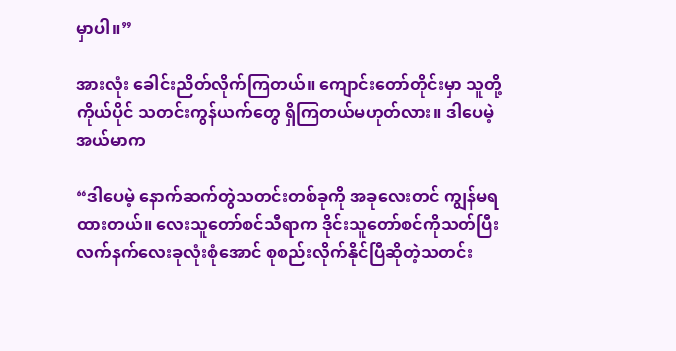မှာပါ။”

အားလုံး ခေါင်းညိတ်လိုက်ကြတယ်။ ကျောင်းတော်တိုင်းမှာ သူတို့ကိုယ်ပိုင် သတင်းကွန်ယက်တွေ ရှိကြတယ်မဟုတ်လား။ ဒါပေမဲ့အယ်မာက

“ဒါပေမဲ့ နောက်ဆက်တွဲသတင်းတစ်ခုကို အခုလေးတင် ကျွန်မရထားတယ်။ လေးသူတော်စင်သီရာက ဒိုင်းသူတော်စင်ကိုသတ်ပြီး လက်နက်လေးခုလုံးစုံအောင် စုစည်းလိုက်နိုင်ပြီဆိုတဲ့သတင်း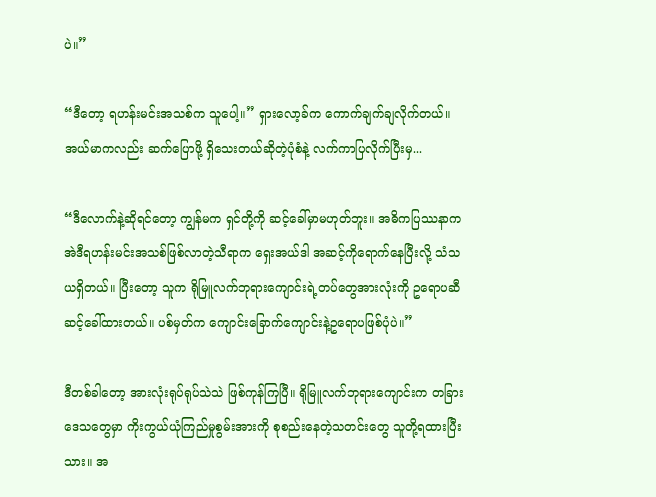ပဲ။”

“ဒီတော့ ရဟန်းမင်းအသစ်က သူပေါ့။” ရှားလော့ခ်က ကောက်ချက်ချလိုက်တယ်။ အယ်မာကလည်း ဆက်ပြောဖို့ ရှိသေးတယ်ဆိုတဲ့ပုံစံနဲ့ လက်ကာပြလိုက်ပြီးမှ...

“ဒီလောက်နဲ့ဆိုရင်တော့ ကျွန်မက ရှင်တို့ကို ဆင့်ခေါ်မှာမဟုတ်ဘူး။ အဓိကပြဿနာက အဲဒီရဟန်းမင်းအသစ်ဖြစ်လာတဲ့သီရာက ရှေးအယ်ဒါ အဆင့်ကိုရောက်နေပြီးလို့ သံသယရှိတယ်။ ပြီးတော့ သူက ရိုမြူလက်ဘုရားကျောင်းရဲ့တပ်တွေအားလုံးကို ဥရောပဆီဆင့်ခေါ်ထားတယ်။ ပစ်မှတ်က ကျောင်းခြောက်ကျောင်းနဲ့ဥရောပဖြစ်ပုံပဲ။”

ဒီတစ်ခါတော့ အားလုံးရုပ်ရုပ်သဲသဲ ဖြစ်ကုန်ကြပြီ။ ရိုမြူလက်ဘုရားကျောင်းက တခြားဒေသတွေမှာ ကိုးကွယ်ယုံကြည်မှုစွမ်းအားကို စုစည်းနေတဲ့သတင်းတွေ သူတို့ရထားပြီးသား။ အ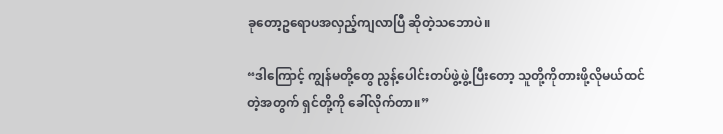ခုတော့ဥရောပအလှည့်ကျလာပြီ ဆိုတဲ့သဘောပဲ။

“ဒါကြောင့် ကျွန်မတို့တွေ ညွန့်ပေါင်းတပ်ဖွဲ့ဖွဲ့ပြီးတော့ သူတို့ကိုတားဖို့လိုမယ်ထင်တဲ့အတွက် ရှင်တို့ကို ခေါ်လိုက်တာ။”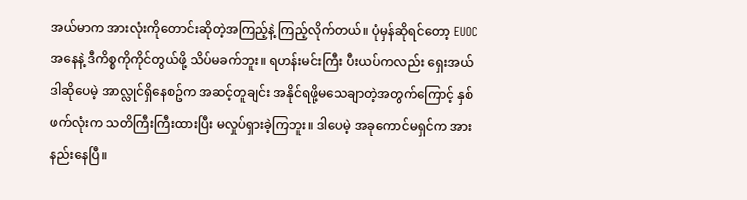အယ်မာက အားလုံးကိုတောင်းဆိုတဲ့အကြည့်နဲ့ ကြည့်လိုက်တယ်။ ပုံမှန်ဆိုရင်တော့ EUOCအနေနဲ့ ဒီကိစ္စကိုကိုင်တွယ်ဖို့ သိပ်မခက်ဘူး။ ရဟန်းမင်းကြီး ပီးယပ်ကလည်း ရှေးအယ်ဒါဆိုပေမဲ့ အာလ္လုင်ရှိနေစဥ်က အဆင့်တူချင်း အနိုင်ရဖို့မသေချာတဲ့အတွက်ကြောင့် နှစ်ဖက်လုံးက သတိကြီးကြီးထားပြီး မလှုပ်ရှားခဲ့ကြဘူး။ ဒါပေမဲ့ အခုကောင်မရှင်က အားနည်းနေပြီ။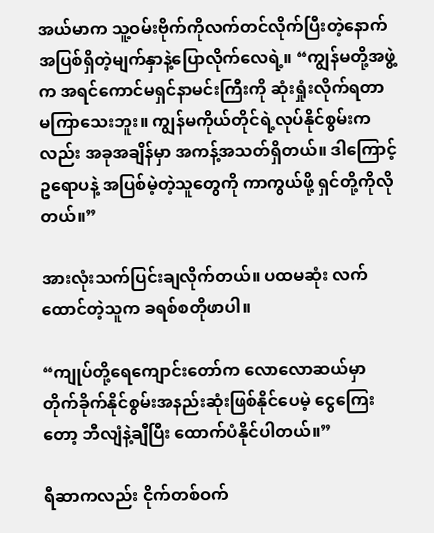အယ်မာက သူ့ဝမ်းဗိုက်ကိုလက်တင်လိုက်ပြီးတဲ့နောက် အပြစ်ရှိတဲ့မျက်နှာနဲ့ပြောလိုက်လေရဲ့။ “ကျွန်မတို့အဖွဲ့က အရင်ကောင်မရှင်နာမင်းကြီးကို ဆုံးရှုံးလိုက်ရတာ မကြာသေးဘူး။ ကျွန်မကိုယ်တိုင်ရဲ့လုပ်နိုင်စွမ်းကလည်း အခုအချိန်မှာ အကန့်အသတ်ရှိတယ်။ ဒါကြောင့် ဥရောပနဲ့ အပြစ်မဲ့တဲ့သူတွေကို ကာကွယ်ဖို့ ရှင်တို့ကိုလိုတယ်။”

အားလုံးသက်ပြင်းချလိုက်တယ်။ ပထမဆုံး လက်ထောင်တဲ့သူက ခရစ်စတိုဖာပါ။

“ကျုပ်တို့ရေကျောင်းတော်က လောလောဆယ်မှာ တိုက်ခိုက်နိုင်စွမ်းအနည်းဆုံးဖြစ်နိုင်ပေမဲ့ ငွေကြေးတော့ ဘီလျံနဲ့ချီပြီး ထောက်ပံနိုင်ပါတယ်။”

ရီဆာကလည်း ငိုက်တစ်ဝက်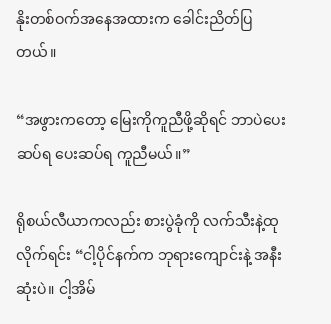နိုးတစ်ဝက်အနေအထားက ခေါင်းညိတ်ပြတယ်။

“အဖွားကတော့ မြေးကိုကူညီဖို့ဆိုရင် ဘာပဲပေးဆပ်ရ ပေးဆပ်ရ ကူညီမယ်။”

ရိုစယ်လီယာကလည်း စားပွဲခုံကို လက်သီးနဲ့ထုလိုက်ရင်း “ငါ့ပိုင်နက်က ဘုရားကျောင်းနဲ့ အနီးဆုံးပဲ။ ငါ့အိမ်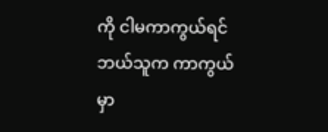ကို ငါမကာကွယ်ရင် ဘယ်သူက ကာကွယ်မှာ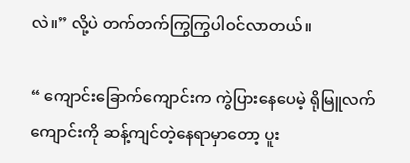လဲ။” လို့ပဲ တက်တက်ကြွကြွပါဝင်လာတယ်။

“ ကျောင်းခြောက်ကျောင်းက ကွဲပြားနေပေမဲ့ ရိုမြူလက်ကျောင်းကို ဆန့်ကျင်တဲ့နေရာမှာတော့ ပူး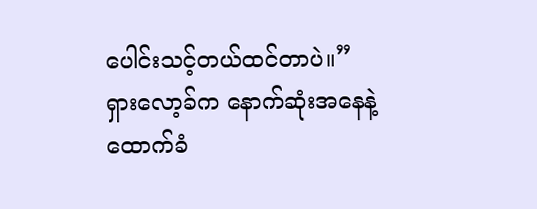ပေါင်းသင့်တယ်ထင်တာပဲ။” ရှားလော့ခ်က နောက်ဆုံးအနေနဲ့ထောက်ခံ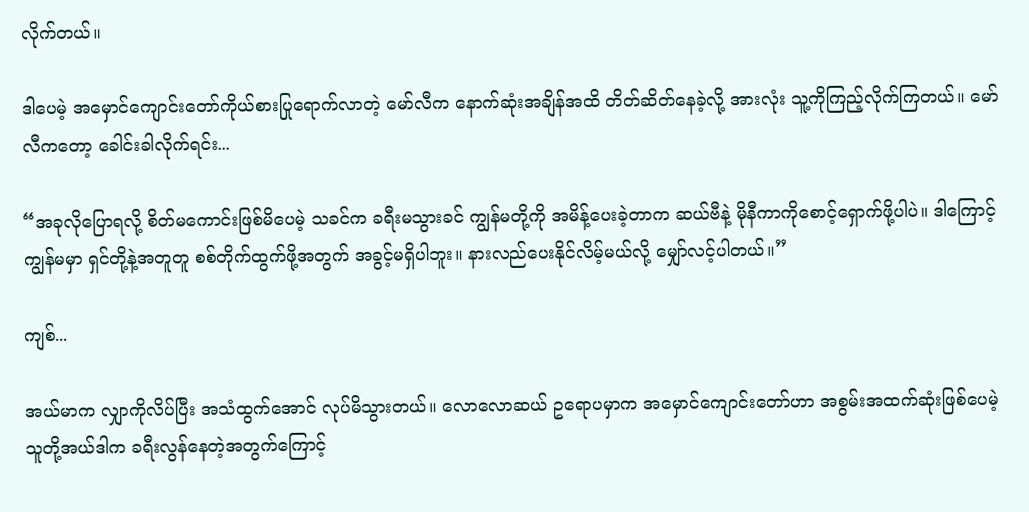လိုက်တယ်။

ဒါပေမဲ့ အမှောင်ကျောင်းတော်ကိုယ်စားပြုရောက်လာတဲ့ မော်လီက နောက်ဆုံးအချိန်အထိ တိတ်ဆိတ်နေခဲ့လို့ အားလုံး သူ့ကိုကြည့်လိုက်ကြတယ်။ မော်လီကတော့ ခေါင်းခါလိုက်ရင်း...

“အခုလိုပြောရလို့ စိတ်မကောင်းဖြစ်မိပေမဲ့ သခင်က ခရီးမသွားခင် ကျွန်မတို့ကို အမိန့်ပေးခဲ့တာက ဆယ်ဗီနဲ့ မိုနီကာကိုစောင့်ရှောက်ဖို့ပါပဲ။ ဒါကြောင့် ကျွန်မမှာ ရှင်တို့နဲ့အတူတူ စစ်တိုက်ထွက်ဖို့အတွက် အခွင့်မရှိပါဘူး။ နားလည်ပေးနိုင်လိမ့်မယ်လို့ မျှော်လင့်ပါတယ်။”

ကျစ်...

အယ်မာက လျှာကိုလိပ်ပြီး အသံထွက်အောင် လုပ်မိသွားတယ်။ လောလောဆယ် ဥရောပမှာက အမှောင်ကျောင်းတော်ဟာ အစွမ်းအထက်ဆုံးဖြစ်ပေမဲ့ သူတို့အယ်ဒါက ခရီးလွန်နေတဲ့အတွက်ကြောင့်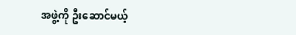အဖွဲ့ကို ဦးဆောင်မယ့်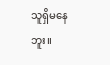သူရှိမနေဘူး။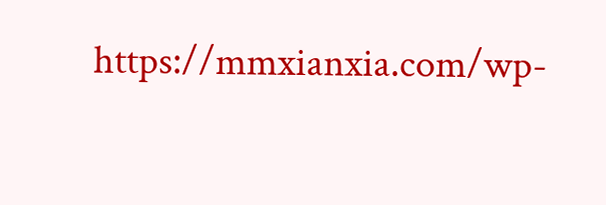https://mmxianxia.com/wp-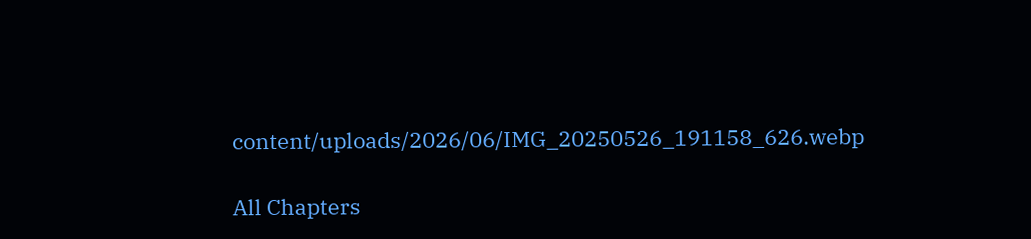content/uploads/2026/06/IMG_20250526_191158_626.webp

All Chapters